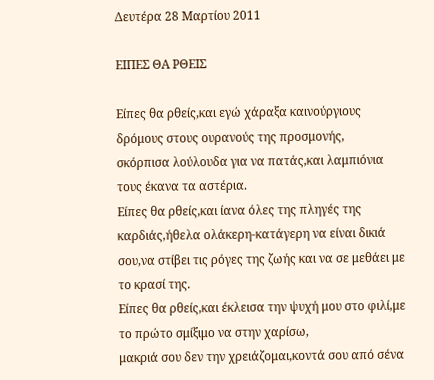Δευτέρα 28 Μαρτίου 2011

ΕΙΠΕΣ ΘΑ ΡΘΕΙΣ

Είπες θα ρθείς,και εγώ χάραξα καινούργιους δρόμους στους ουρανούς της προσμονής,
σκόρπισα λούλουδα για να πατάς,και λαμπιόνια τους έκανα τα αστέρια.
Είπες θα ρθείς,και ίανα όλες της πληγές της καρδιάς,ήθελα ολάκερη-κατάγερη να είναι δικιά σου,να στίβει τις ρόγες της ζωής και να σε μεθάει με το κρασί της.
Είπες θα ρθείς,και έκλεισα την ψυχή μου στο φιλί,με το πρώτο σμίξιμο να στην χαρίσω,
μακριά σου δεν την χρειάζομαι,κοντά σου από σένα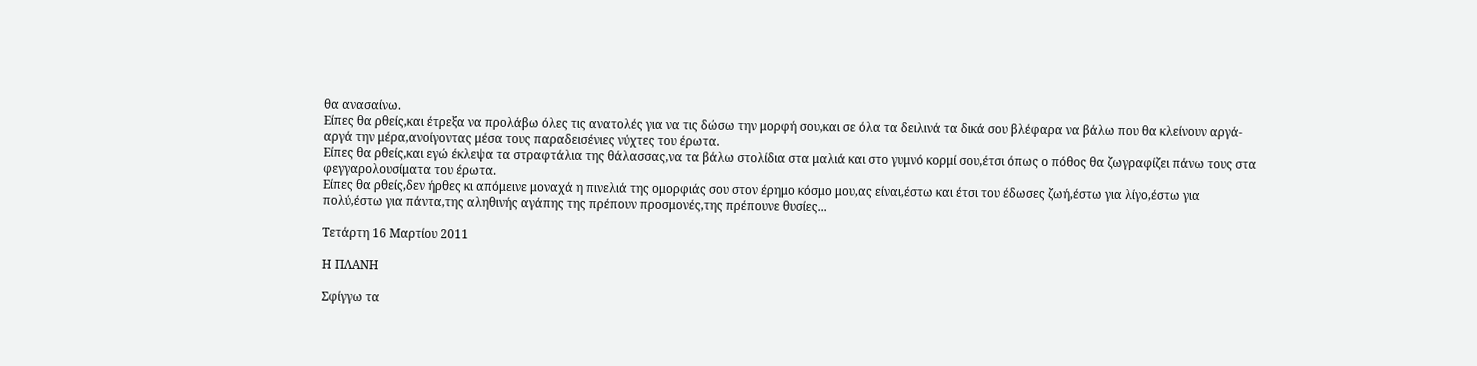θα ανασαίνω.
Είπες θα ρθείς,και έτρεξα να προλάβω όλες τις ανατολές για να τις δώσω την μορφή σου,και σε όλα τα δειλινά τα δικά σου βλέφαρα να βάλω που θα κλείνουν αργά-αργά την μέρα,ανοίγοντας μέσα τους παραδεισένιες νύχτες του έρωτα.
Είπες θα ρθείς,και εγώ έκλεψα τα στραφτάλια της θάλασσας,να τα βάλω στολίδια στα μαλιά και στο γυμνό κορμί σου,έτσι όπως ο πόθος θα ζωγραφίζει πάνω τους στα φεγγαρολουσίματα του έρωτα.
Είπες θα ρθείς,δεν ήρθες κι απόμεινε μοναχά η πινελιά της ομορφιάς σου στον έρημο κόσμο μου,ας είναι,έστω και έτσι του έδωσες ζωή,έστω για λίγο,έστω για πολύ,έστω για πάντα,της αληθινής αγάπης της πρέπουν προσμονές,της πρέπουνε θυσίες...

Τετάρτη 16 Μαρτίου 2011

Η ΠΛΑΝΗ

Σφίγγω τα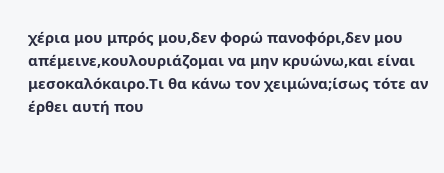χέρια μου μπρός μου,δεν φορώ πανοφόρι,δεν μου απέμεινε,κουλουριάζομαι να μην κρυώνω,και είναι μεσοκαλόκαιρο.Τι θα κάνω τον χειμώνα;ίσως τότε αν έρθει αυτή που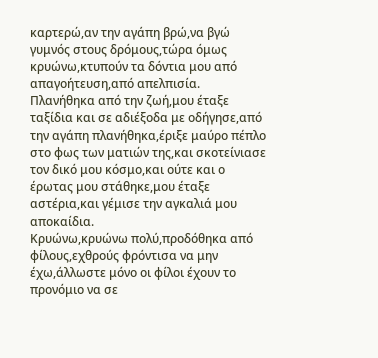καρτερώ,αν την αγάπη βρώ,να βγώ γυμνός στους δρόμους,τώρα όμως κρυώνω,κτυπούν τα δόντια μου από απαγοήτευση,από απελπισία.
Πλανήθηκα από την ζωή,μου έταξε ταξίδια και σε αδιέξοδα με οδήγησε,από την αγάπη πλανήθηκα,έριξε μαύρο πέπλο στο φως των ματιών της,και σκοτείνιασε τον δικό μου κόσμο,και ούτε και ο έρωτας μου στάθηκε,μου έταξε αστέρια,και γέμισε την αγκαλιά μου αποκαίδια.
Κρυώνω,κρυώνω πολύ,προδόθηκα από φίλους,εχθρούς φρόντισα να μην έχω,άλλωστε μόνο οι φίλοι έχουν το προνόμιο να σε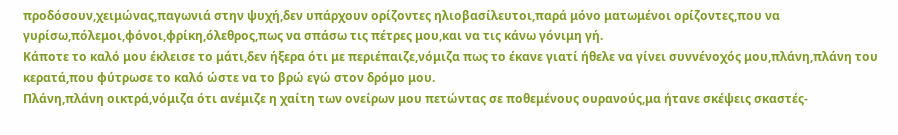προδόσουν,χειμώνας,παγωνιά στην ψυχή,δεν υπάρχουν ορίζοντες ηλιοβασίλευτοι,παρά μόνο ματωμένοι ορίζοντες,που να γυρίσω,πόλεμοι,φόνοι,φρίκη,όλεθρος,πως να σπάσω τις πέτρες μου,και να τις κάνω γόνιμη γή.
Κάποτε το καλό μου έκλεισε το μάτι,δεν ήξερα ότι με περιέπαιζε,νόμιζα πως το έκανε γιατί ήθελε να γίνει συννένοχός μου,πλάνη,πλάνη του κερατά,που φύτρωσε το καλό ώστε να το βρώ εγώ στον δρόμο μου.
Πλάνη,πλάνη οικτρά,νόμιζα ότι ανέμιζε η χαίτη των ονείρων μου πετώντας σε ποθεμένους ουρανούς,μα ήτανε σκέψεις σκαστές-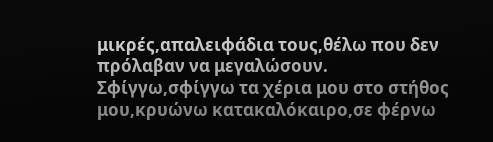μικρές,απαλειφάδια τους,θέλω που δεν πρόλαβαν να μεγαλώσουν.
Σφίγγω,σφίγγω τα χέρια μου στο στήθος μου,κρυώνω κατακαλόκαιρο,σε φέρνω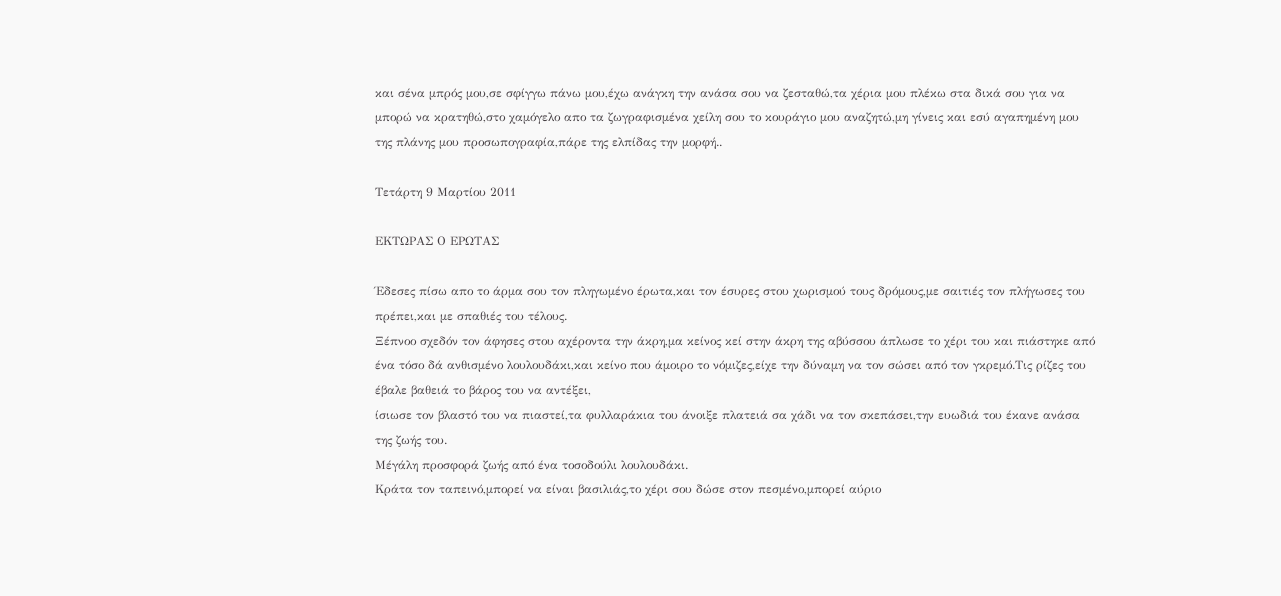και σένα μπρός μου,σε σφίγγω πάνω μου,έχω ανάγκη την ανάσα σου να ζεσταθώ,τα χέρια μου πλέκω στα δικά σου για να μπορώ να κρατηθώ,στο χαμόγελο απο τα ζωγραφισμένα χείλη σου το κουράγιο μου αναζητώ,μη γίνεις και εσύ αγαπημένη μου της πλάνης μου προσωπογραφία,πάρε της ελπίδας την μορφή..

Τετάρτη 9 Μαρτίου 2011

ΕΚΤΩΡΑΣ Ο ΕΡΩΤΑΣ

Έδεσες πίσω απο το άρμα σου τον πληγωμένο έρωτα,και τον έσυρες στου χωρισμού τους δρόμους,με σαιτιές τον πλήγωσες του πρέπει,και με σπαθιές του τέλους.
Ξέπνοο σχεδόν τον άφησες στου αχέροντα την άκρη,μα κείνος κεί στην άκρη της αβύσσου άπλωσε το χέρι του και πιάστηκε από ένα τόσο δά ανθισμένο λουλουδάκι,και κείνο που άμοιρο το νόμιζες,είχε την δύναμη να τον σώσει από τον γκρεμό.Τις ρίζες του έβαλε βαθειά το βάρος του να αντέξει,
ίσιωσε τον βλαστό του να πιαστεί,τα φυλλαράκια του άνοιξε πλατειά σα χάδι να τον σκεπάσει,την ευωδιά του έκανε ανάσα της ζωής του.
Μέγάλη προσφορά ζωής από ένα τοσοδούλι λουλουδάκι.
Κράτα τον ταπεινό,μπορεί να είναι βασιλιάς,το χέρι σου δώσε στον πεσμένο,μπορεί αύριο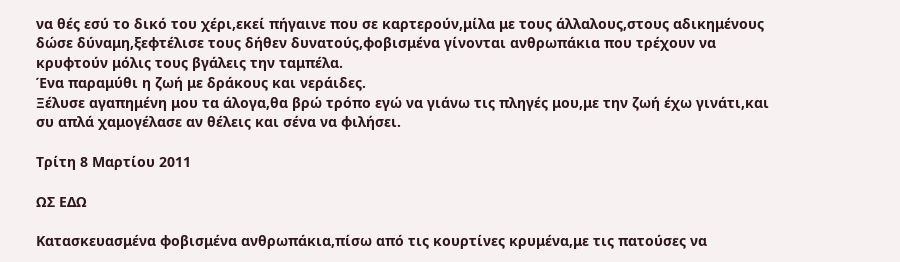να θές εσύ το δικό του χέρι,εκεί πήγαινε που σε καρτερούν,μίλα με τους άλλαλους,στους αδικημένους δώσε δύναμη,ξεφτέλισε τους δήθεν δυνατούς,φοβισμένα γίνονται ανθρωπάκια που τρέχουν να κρυφτούν μόλις τους βγάλεις την ταμπέλα.
Ένα παραμύθι η ζωή με δράκους και νεράιδες.
Ξέλυσε αγαπημένη μου τα άλογα,θα βρώ τρόπο εγώ να γιάνω τις πληγές μου,με την ζωή έχω γινάτι,και συ απλά χαμογέλασε αν θέλεις και σένα να φιλήσει.

Τρίτη 8 Μαρτίου 2011

ΩΣ ΕΔΩ

Κατασκευασμένα φοβισμένα ανθρωπάκια,πίσω από τις κουρτίνες κρυμένα,με τις πατούσες να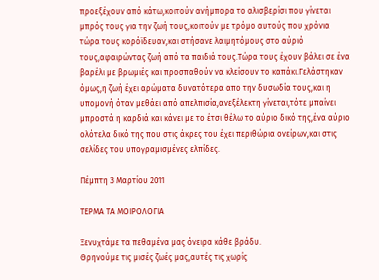προεξέχουν από κάτω,κοιτούν ανήμπορα το αλισβερίσι που γίνεται μπρός τους για την ζωή τους,κοιτούν με τρόμο αυτούς που χρόνια τώρα τους κορόϊδευαν,και στήσανε λαιμητόμους στο αύριό τους,αφαιρώντας ζωή από τα παιδιά τους.Τώρα τους έχουν βάλει σε ένα βαρέλι με βρωμιές και προσπαθούν να κλείσουν το καπάκι.Γελάστηκαν όμως,η ζωή έχει αρώματα δυνατότερα απο την δυσωδία τους,και η υπομονή όταν μεθάει από απελπισία,ανεξέλεκτη γίνεται,τότε μπαίνει μπροστά η καρδιά και κάνει με το έτσι θέλω το αύριο δικό της,ένα αύριο ολότελα δικό της που στις άκρες του έχει περιθώρια ονείρων,και στις σελίδες του υπογραμισμένες ελπίδες.

Πέμπτη 3 Μαρτίου 2011

ΤΕΡΜΑ ΤΑ ΜΟΙΡΟΛΟΓΙΑ

Ξενυχτάμε τα πεθαμένα μας όνειρα κάθε βράδυ.
Θρηνούμε τις μισές ζωές μας,αυτές τις χωρίς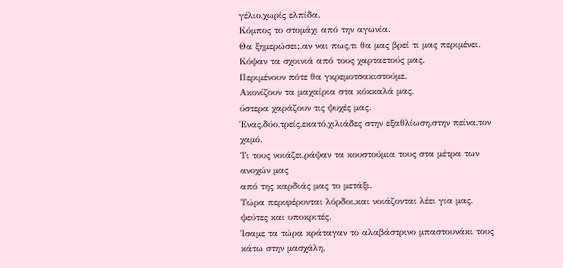γέλιο,χωρίς ελπίδα.
Κόμπος το στομάχι από την αγωνία.
Θα ξημερώσει;,αν ναι πως,τι θα μας βρεί τι μας περιμένει.
Κόψαν τα σχοινιά από τους χαρταετούς μας.
Περιμένουν πότε θα γκρεμοτσακιστούμε.
Ακονίζουν τα μαχαίρια στα κόκκαλά μας,
ύστερα χαράζουν τις ψυχές μας.
Ένας,δύο,τρείς,εκατό,χιλιάδες στην εξαθλίωση,στην πείνα,τον χαμό.
Τι τους νοιάζει,ράψαν τα κουστούμια τους στα μέτρα των ανοχών μας
από της καρδιάς μας το μετάξι.
Τώρα περιφέρονται λόρδοι,και νοιάζονται λέει για μας,
ψεύτες και υποκριτές.
Ίσαμε τα τώρα κράταγαν το αλαβάστρινο μπαστουνάκι τους κάτω στην μασχάλη,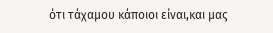ότι τάχαμου κάποιοι είναι,και μας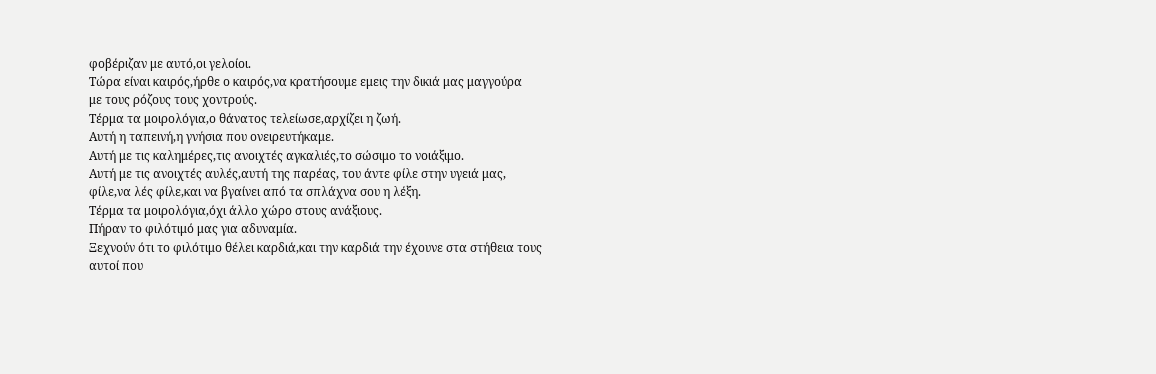φοβέριζαν με αυτό,οι γελοίοι.
Τώρα είναι καιρός,ήρθε ο καιρός,να κρατήσουμε εμεις την δικιά μας μαγγούρα
με τους ρόζους τους χοντρούς.
Τέρμα τα μοιρολόγια,ο θάνατος τελείωσε,αρχίζει η ζωή.
Αυτή η ταπεινή,η γνήσια που ονειρευτήκαμε.
Αυτή με τις καλημέρες,τις ανοιχτές αγκαλιές,το σώσιμο το νοιάξιμο.
Αυτή με τις ανοιχτές αυλές,αυτή της παρέας, του άντε φίλε στην υγειά μας,
φίλε,να λές φίλε,και να βγαίνει από τα σπλάχνα σου η λέξη.
Τέρμα τα μοιρολόγια,όχι άλλο χώρο στους ανάξιους.
Πήραν το φιλότιμό μας για αδυναμία.
Ξεχνούν ότι το φιλότιμο θέλει καρδιά,και την καρδιά την έχουνε στα στήθεια τους
αυτοί που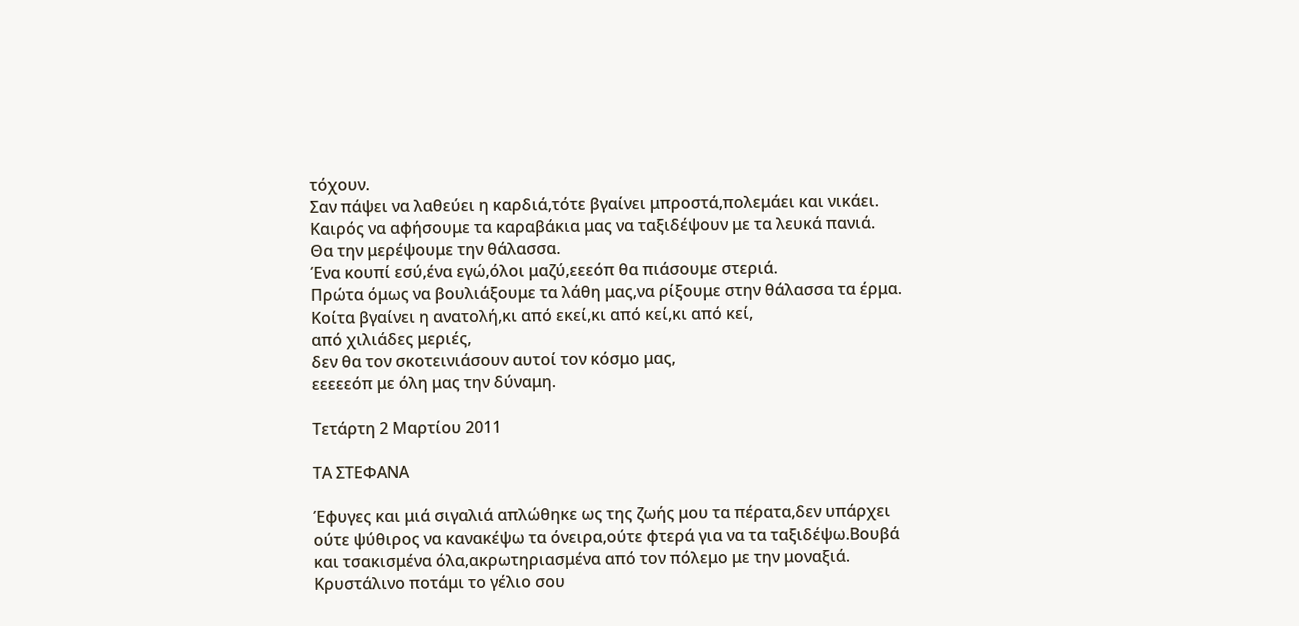τόχουν.
Σαν πάψει να λαθεύει η καρδιά,τότε βγαίνει μπροστά,πολεμάει και νικάει.
Καιρός να αφήσουμε τα καραβάκια μας να ταξιδέψουν με τα λευκά πανιά.
Θα την μερέψουμε την θάλασσα.
Ένα κουπί εσύ,ένα εγώ,όλοι μαζύ,εεεόπ θα πιάσουμε στεριά.
Πρώτα όμως να βουλιάξουμε τα λάθη μας,να ρίξουμε στην θάλασσα τα έρμα.
Κοίτα βγαίνει η ανατολή,κι από εκεί,κι από κεί,κι από κεί,
από χιλιάδες μεριές,
δεν θα τον σκοτεινιάσουν αυτοί τον κόσμο μας,
εεεεεόπ με όλη μας την δύναμη.

Τετάρτη 2 Μαρτίου 2011

ΤΑ ΣΤΕΦΑΝΑ

Έφυγες και μιά σιγαλιά απλώθηκε ως της ζωής μου τα πέρατα,δεν υπάρχει ούτε ψύθιρος να κανακέψω τα όνειρα,ούτε φτερά για να τα ταξιδέψω.Βουβά και τσακισμένα όλα,ακρωτηριασμένα από τον πόλεμο με την μοναξιά.
Κρυστάλινο ποτάμι το γέλιο σου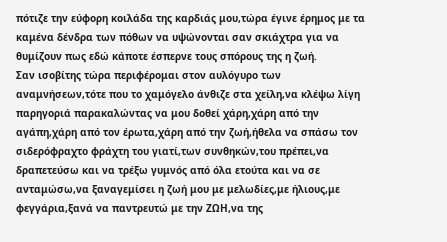πότιζε την εύφορη κοιλάδα της καρδιάς μου,τώρα έγινε έρημος με τα καμένα δένδρα των πόθων να υψώνονται σαν σκιάχτρα για να θυμίζουν πως εδώ κάποτε έσπερνε τους σπόρους της η ζωή.
Σαν ισοβίτης τώρα περιφέρομαι στον αυλόγυρο των αναμνήσεων,τότε που το χαμόγελο άνθιζε στα χείλη,να κλέψω λίγη παρηγοριά παρακαλώντας να μου δοθεί χάρη,χάρη από την αγάπη,χάρη από τον έρωτα,χάρη από την ζωή,ήθελα να σπάσω τον σιδερόφραχτο φράχτη του γιατί,των συνθηκών,του πρέπει,να δραπετεύσω και να τρέξω γυμνός από όλα ετούτα και να σε ανταμώσω,να ξαναγεμίσει η ζωή μου με μελωδίες,με ήλιους,με φεγγάρια,ξανά να παντρευτώ με την ΖΩΗ,να της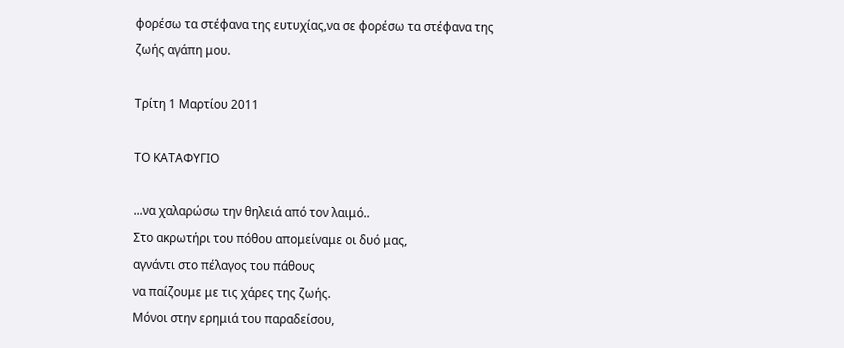φορέσω τα στέφανα της ευτυχίας,να σε φορέσω τα στέφανα της ζωής αγάπη μου.

Τρίτη 1 Μαρτίου 2011

ΤΟ ΚΑΤΑΦΥΓΙΟ

...να χαλαρώσω την θηλειά από τον λαιμό..
Στο ακρωτήρι του πόθου απομείναμε οι δυό μας,
αγνάντι στο πέλαγος του πάθους
να παίζουμε με τις χάρες της ζωής.
Μόνοι στην ερημιά του παραδείσου,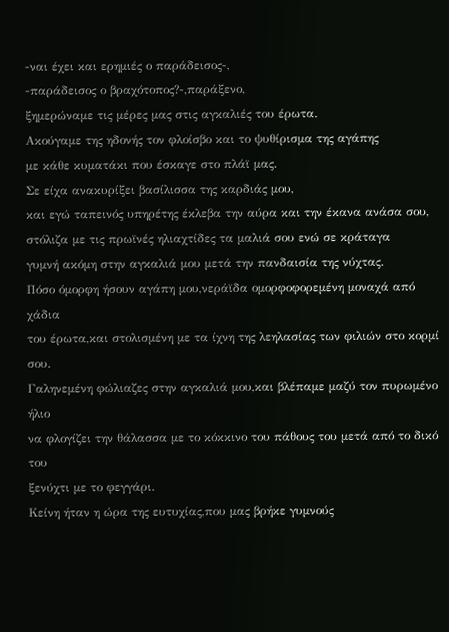-ναι έχει και ερημιές ο παράδεισος-,
-παράδεισος ο βραχότοπος?-,παράξενο,
ξημερώναμε τις μέρες μας στις αγκαλιές του έρωτα.
Ακούγαμε της ηδονής τον φλοίσβο και το ψυθίρισμα της αγάπης
με κάθε κυματάκι που έσκαγε στο πλάϊ μας.
Σε είχα ανακυρίξει βασίλισσα της καρδιάς μου,
και εγώ ταπεινός υπηρέτης έκλεβα την αύρα και την έκανα ανάσα σου,
στόλιζα με τις πρωϊνές ηλιαχτίδες τα μαλιά σου ενώ σε κράταγα
γυμνή ακόμη στην αγκαλιά μου μετά την πανδαισία της νύχτας.
Πόσο όμορφη ήσουν αγάπη μου,νεράϊδα ομορφοφορεμένη μοναχά από χάδια
του έρωτα,και στολισμένη με τα ίχνη της λεηλασίας των φιλιών στο κορμί σου.
Γαληνεμένη φώλιαζες στην αγκαλιά μου,και βλέπαμε μαζύ τον πυρωμένο ήλιο
να φλογίζει την θάλασσα με το κόκκινο του πάθους του μετά από το δικό του
ξενύχτι με το φεγγάρι.
Κείνη ήταν η ώρα της ευτυχίας,που μας βρήκε γυμνούς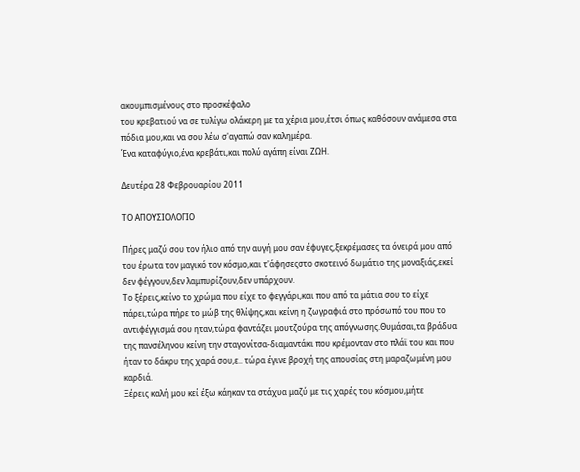ακουμπισμένους στο προσκέφαλο
του κρεβατιού να σε τυλίγω ολάκερη με τα χέρια μου,έτσι όπως καθόσουν ανάμεσα στα πόδια μου,και να σου λέω σ'αγαπώ σαν καλημέρα.
Ένα καταφύγιο,ένα κρεβάτι,και πολύ αγάπη είναι ΖΩΗ.

Δευτέρα 28 Φεβρουαρίου 2011

ΤΟ ΑΠΟΥΣΙΟΛΟΓΙΟ

Πήρες μαζύ σου τον ήλιο από την αυγή μου σαν έφυγες,ξεκρέμασες τα όνειρά μου από του έρωτα τον μαγικό τον κόσμο,και τ'άφησεςστο σκοτεινό δωμάτιο της μοναξιάς,εκεί δεν φέγγουν,δεν λαμπυρίζουν,δεν υπάρχουν.
Το ξέρεις,κείνο το χρώμα που είχε το φεγγάρι,και που από τα μάτια σου το είχε πάρει,τώρα πήρε το μώβ της θλίψης,και κείνη η ζωγραφιά στο πρόσωπό του που το αντιφέγγισμά σου ηταν,τώρα φαντάζει μουτζούρα της απόγνωσης.Θυμάσαι,τα βράδυα της πανσέληνου κείνη την σταγονίτσα-διαμαντάκι που κρέμονταν στο πλάϊ του και που ήταν το δάκρυ της χαρά σου,ε.. τώρα έγινε βροχή της απουσίας στη μαραζωμένη μου καρδιά.
Ξέρεις καλή μου κεί έξω κάηκαν τα στάχυα μαζύ με τις χαρές του κόσμου,μήτε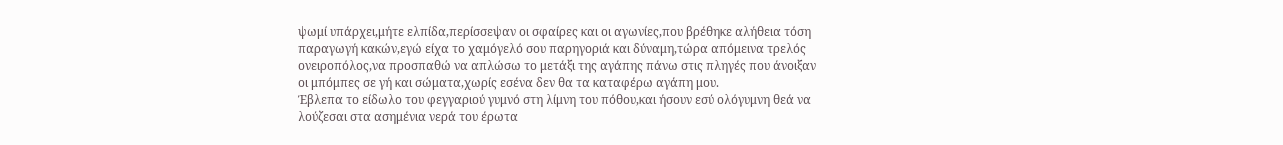ψωμί υπάρχει,μήτε ελπίδα,περίσσεψαν οι σφαίρες και οι αγωνίες,που βρέθηκε αλήθεια τόση παραγωγή κακών,εγώ είχα το χαμόγελό σου παρηγοριά και δύναμη,τώρα απόμεινα τρελός ονειροπόλος,να προσπαθώ να απλώσω το μετάξι της αγάπης πάνω στις πληγές που άνοιξαν οι μπόμπες σε γή και σώματα,χωρίς εσένα δεν θα τα καταφέρω αγάπη μου.
Έβλεπα το είδωλο του φεγγαριού γυμνό στη λίμνη του πόθου,και ήσουν εσύ ολόγυμνη θεά να λούζεσαι στα ασημένια νερά του έρωτα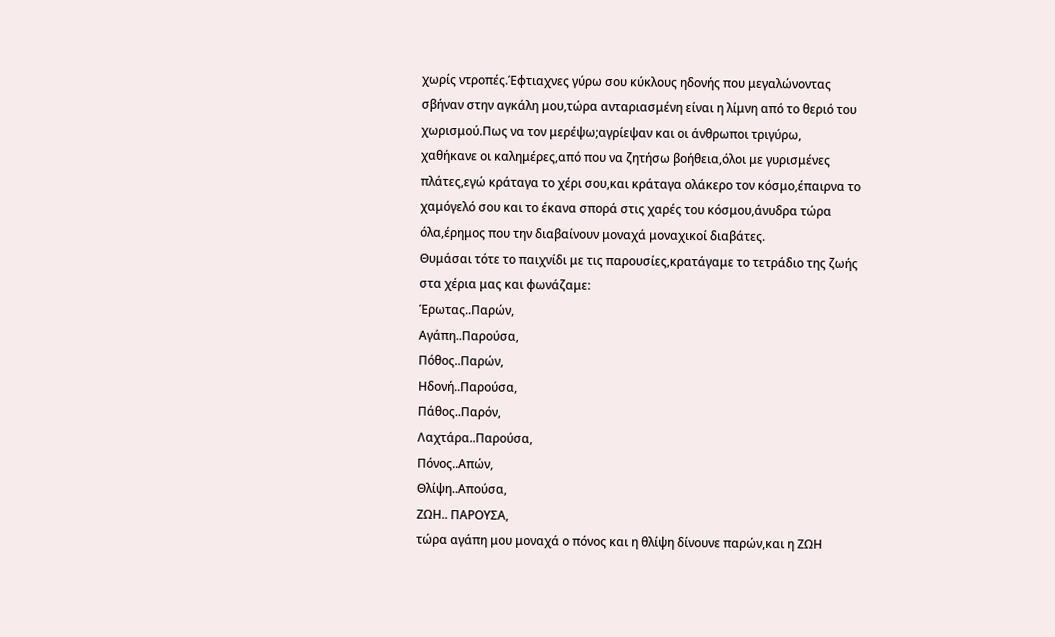χωρίς ντροπές.Έφτιαχνες γύρω σου κύκλους ηδονής που μεγαλώνοντας σβήναν στην αγκάλη μου,τώρα ανταριασμένη είναι η λίμνη από το θεριό του χωρισμού.Πως να τον μερέψω;αγρίεψαν και οι άνθρωποι τριγύρω,
χαθήκανε οι καλημέρες,από που να ζητήσω βοήθεια,όλοι με γυρισμένες πλάτες,εγώ κράταγα το χέρι σου,και κράταγα ολάκερο τον κόσμο,έπαιρνα το χαμόγελό σου και το έκανα σπορά στις χαρές του κόσμου,άνυδρα τώρα όλα,έρημος που την διαβαίνουν μοναχά μοναχικοί διαβάτες.
Θυμάσαι τότε το παιχνίδι με τις παρουσίες,κρατάγαμε το τετράδιο της ζωής στα χέρια μας και φωνάζαμε:
Έρωτας..Παρών,
Αγάπη..Παρούσα,
Πόθος..Παρών,
Ηδονή..Παρούσα,
Πάθος..Παρόν,
Λαχτάρα..Παρούσα,
Πόνος..Απών,
Θλίψη..Απούσα,
ΖΩΗ.. ΠΑΡΟΥΣΑ,
τώρα αγάπη μου μοναχά ο πόνος και η θλίψη δίνουνε παρών,και η ΖΩΗ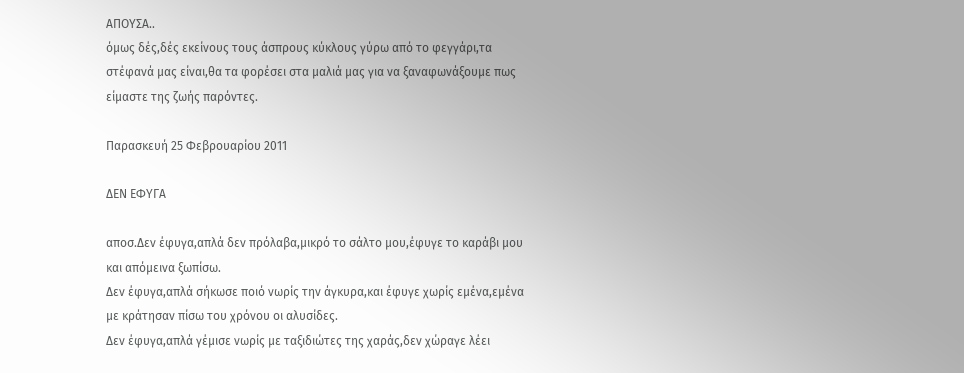ΑΠΟΥΣΑ..
όμως δές,δές εκείνους τους άσπρους κύκλους γύρω από το φεγγάρι,τα στέφανά μας είναι,θα τα φορέσει στα μαλιά μας για να ξαναφωνάξουμε πως είμαστε της ζωής παρόντες.

Παρασκευή 25 Φεβρουαρίου 2011

ΔΕΝ ΕΦΥΓΑ

αποσ.Δεν έφυγα,απλά δεν πρόλαβα,μικρό το σάλτο μου,έφυγε το καράβι μου και απόμεινα ξωπίσω.
Δεν έφυγα,απλά σήκωσε ποιό νωρίς την άγκυρα,και έφυγε χωρίς εμένα,εμένα με κράτησαν πίσω του χρόνου οι αλυσίδες.
Δεν έφυγα,απλά γέμισε νωρίς με ταξιδιώτες της χαράς,δεν χώραγε λέει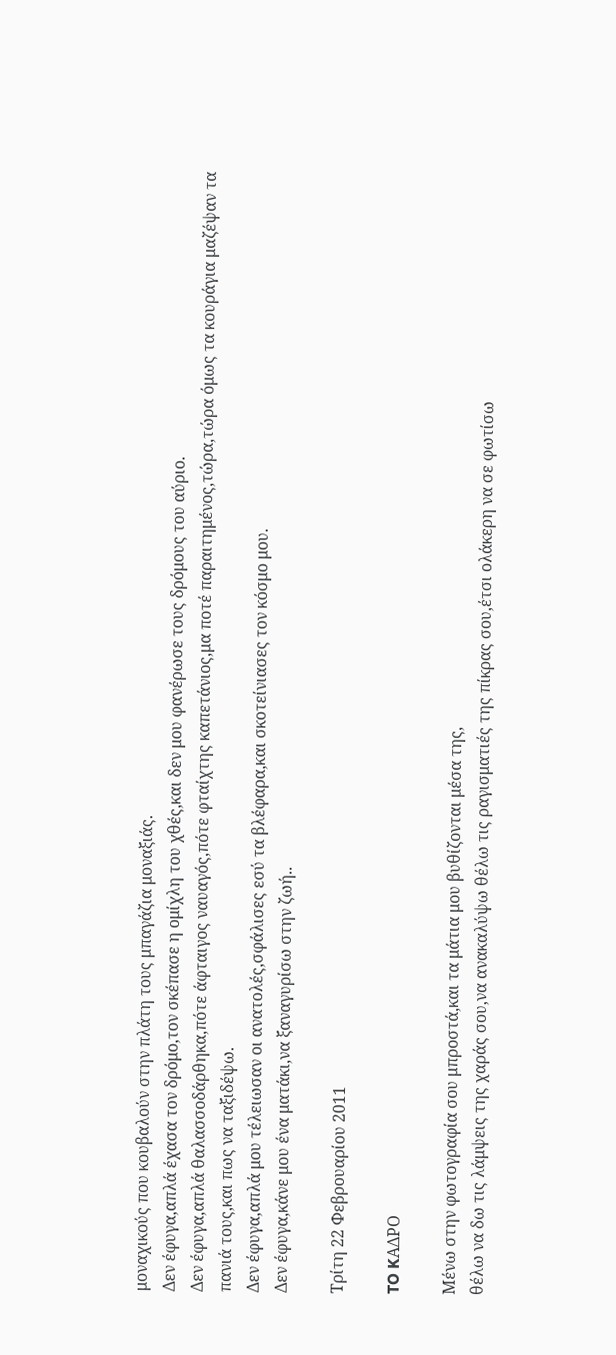μοναχικούς που κουβαλούν στην πλάτη τους μπαγάζια μοναξιάς.
Δεν έφυγα,απλά έχασα τον δρόμο,τον σκέπασε η ομίχλη του χθές,και δεν μου φανέρωσε τους δρόμους του αύριο.
Δεν έφυγα,απλά θαλασσοδάρθηκα,πότε άφταιγος ναυαγός,πότε φταίχτης καπετάνιος,μα ποτέ παραιτημένος,τώρα,τώρα όμως τα κουράγια μαζέψαν τα πανιά τους,και πως να ταξιδέψω.
Δεν έφυγα,απλά μου τέλειωσαν οι ανατολές,σφάλισες εσύ τα βλέφαρα,και σκοτείνιασες τον κόσμο μου.
Δεν έφυγα,κάνε μου ένα ματάκι,να ξαναγυρίσω στην ζωή..

Τρίτη 22 Φεβρουαρίου 2011

TO KΑΔΡΟ

Μένω στην φωτογραφία σου μπροστά,και τα μάτια μου βυθίζονται μέσα της,
θέλω να δω τις λάμψεις της χαράς σου,να ανακαλύψω θέλω τις ραγισματιές της πίκρας σου,έτσι ολάκερη να σε φωτίσω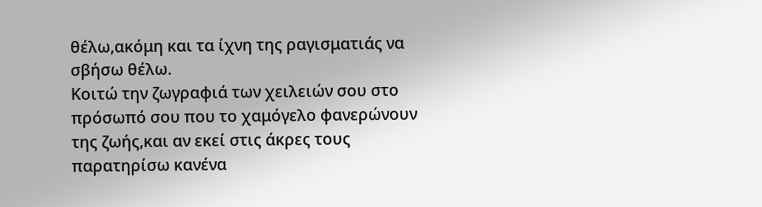θέλω,ακόμη και τα ίχνη της ραγισματιάς να σβήσω θέλω.
Κοιτώ την ζωγραφιά των χειλειών σου στο πρόσωπό σου που το χαμόγελο φανερώνουν της ζωής,και αν εκεί στις άκρες τους παρατηρίσω κανένα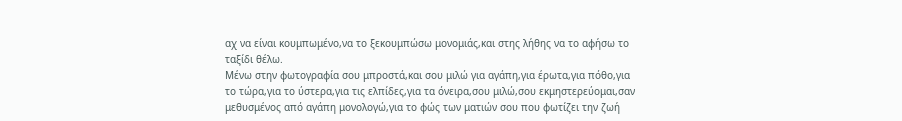αχ να είναι κουμπωμένο,να το ξεκουμπώσω μονομιάς,και στης λήθης να το αφήσω το ταξίδι θέλω.
Μένω στην φωτογραφία σου μπροστά,και σου μιλώ για αγάπη,για έρωτα,για πόθο,για το τώρα,για το ύστερα,για τις ελπίδες,για τα όνειρα,σου μιλώ,σου εκμηστερεύομαι,σαν μεθυσμένος από αγάπη μονολογώ,για το φώς των ματιών σου που φωτίζει την ζωή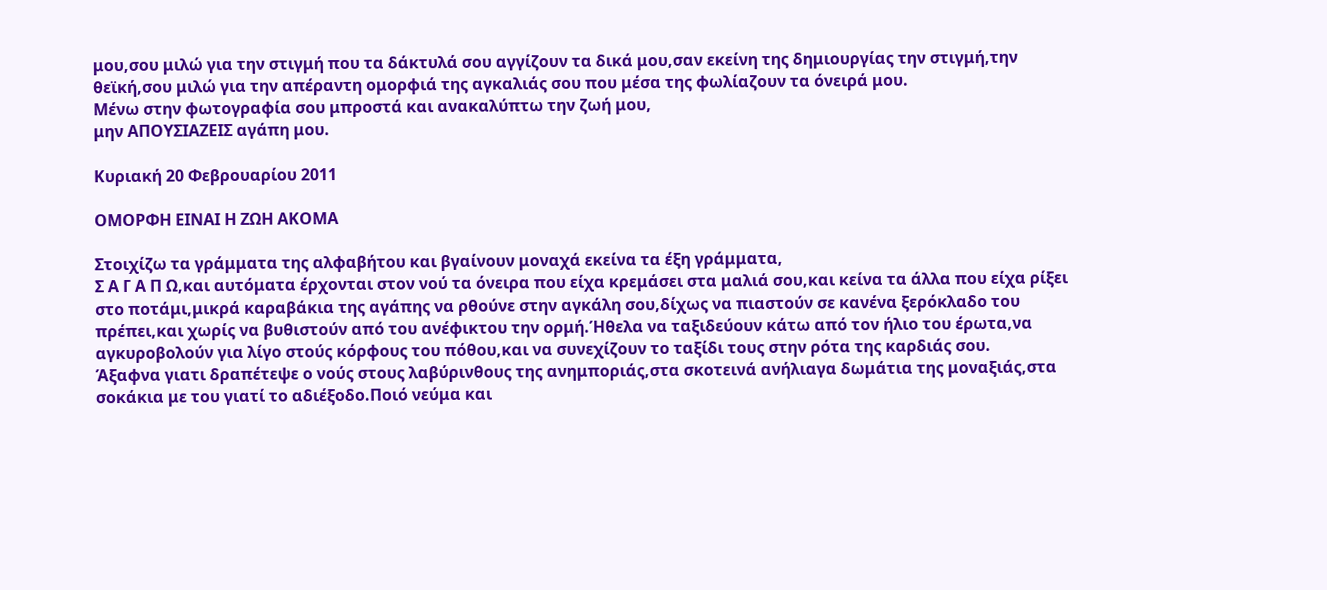μου,σου μιλώ για την στιγμή που τα δάκτυλά σου αγγίζουν τα δικά μου,σαν εκείνη της δημιουργίας την στιγμή,την θεϊκή,σου μιλώ για την απέραντη ομορφιά της αγκαλιάς σου που μέσα της φωλίαζουν τα όνειρά μου.
Μένω στην φωτογραφία σου μπροστά και ανακαλύπτω την ζωή μου,
μην ΑΠΟΥΣΙΑΖΕΙΣ αγάπη μου.

Κυριακή 20 Φεβρουαρίου 2011

ΟΜΟΡΦΗ ΕΙΝΑΙ Η ΖΩΗ ΑΚΟΜΑ

Στοιχίζω τα γράμματα της αλφαβήτου και βγαίνουν μοναχά εκείνα τα έξη γράμματα,
Σ Α Γ Α Π Ω,και αυτόματα έρχονται στον νού τα όνειρα που είχα κρεμάσει στα μαλιά σου,και κείνα τα άλλα που είχα ρίξει στο ποτάμι,μικρά καραβάκια της αγάπης να ρθούνε στην αγκάλη σου,δίχως να πιαστούν σε κανένα ξερόκλαδο του πρέπει,και χωρίς να βυθιστούν από του ανέφικτου την ορμή.Ήθελα να ταξιδεύουν κάτω από τον ήλιο του έρωτα,να αγκυροβολούν για λίγο στούς κόρφους του πόθου,και να συνεχίζουν το ταξίδι τους στην ρότα της καρδιάς σου.
Άξαφνα γιατι δραπέτεψε ο νούς στους λαβύρινθους της ανημποριάς,στα σκοτεινά ανήλιαγα δωμάτια της μοναξιάς,στα σοκάκια με του γιατί το αδιέξοδο.Ποιό νεύμα και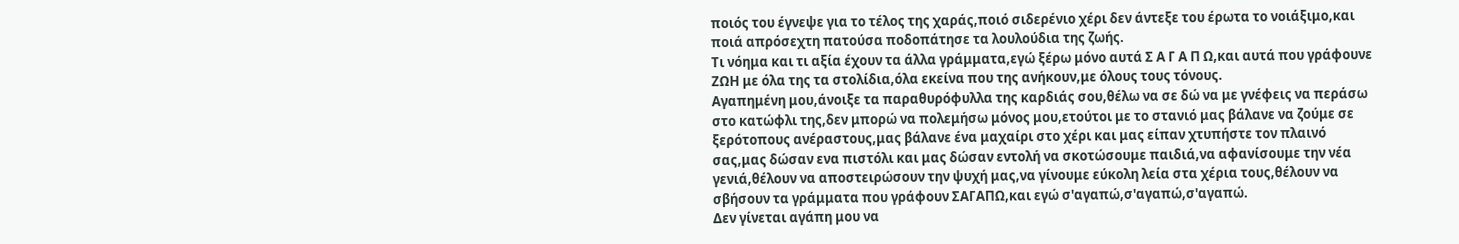ποιός του έγνεψε για το τέλος της χαράς,ποιό σιδερένιο χέρι δεν άντεξε του έρωτα το νοιάξιμο,και ποιά απρόσεχτη πατούσα ποδοπάτησε τα λουλούδια της ζωής.
Τι νόημα και τι αξία έχουν τα άλλα γράμματα,εγώ ξέρω μόνο αυτά Σ Α Γ Α Π Ω,και αυτά που γράφουνε ΖΩΗ με όλα της τα στολίδια,όλα εκείνα που της ανήκουν,με όλους τους τόνους.
Αγαπημένη μου,άνοιξε τα παραθυρόφυλλα της καρδιάς σου,θέλω να σε δώ να με γνέφεις να περάσω στο κατώφλι της,δεν μπορώ να πολεμήσω μόνος μου,ετούτοι με το στανιό μας βάλανε να ζούμε σε ξερότοπους ανέραστους,μας βάλανε ένα μαχαίρι στο χέρι και μας είπαν χτυπήστε τον πλαινό σας,μας δώσαν ενα πιστόλι και μας δώσαν εντολή να σκοτώσουμε παιδιά,να αφανίσουμε την νέα γενιά,θέλουν να αποστειρώσουν την ψυχή μας,να γίνουμε εύκολη λεία στα χέρια τους,θέλουν να σβήσουν τα γράμματα που γράφουν ΣΑΓΑΠΩ,και εγώ σ'αγαπώ,σ'αγαπώ,σ'αγαπώ.
Δεν γίνεται αγάπη μου να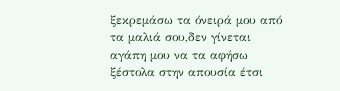ξεκρεμάσω τα όνειρά μου από τα μαλιά σου,δεν γίνεται αγάπη μου να τα αφήσω ξέστολα στην απουσία έτσι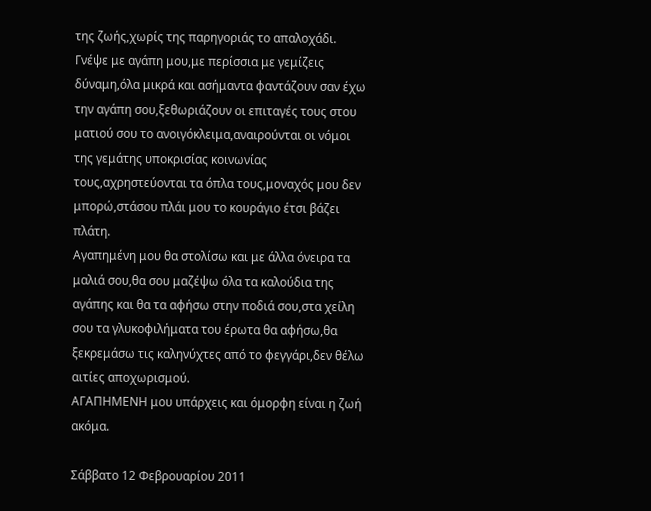της ζωής,χωρίς της παρηγοριάς το απαλοχάδι.
Γνέψε με αγάπη μου,με περίσσια με γεμίζεις δύναμη,όλα μικρά και ασήμαντα φαντάζουν σαν έχω την αγάπη σου,ξεθωριάζουν οι επιταγές τους στου ματιού σου το ανοιγόκλειμα,αναιρούνται οι νόμοι της γεμάτης υποκρισίας κοινωνίας τους,αχρηστεύονται τα όπλα τους,μοναχός μου δεν μπορώ,στάσου πλάι μου το κουράγιο έτσι βάζει πλάτη.
Αγαπημένη μου θα στολίσω και με άλλα όνειρα τα μαλιά σου,θα σου μαζέψω όλα τα καλούδια της αγάπης και θα τα αφήσω στην ποδιά σου,στα χείλη σου τα γλυκοφιλήματα του έρωτα θα αφήσω,θα ξεκρεμάσω τις καληνύχτες από το φεγγάρι,δεν θέλω αιτίες αποχωρισμού.
ΑΓΑΠΗΜΕΝΗ μου υπάρχεις και όμορφη είναι η ζωή ακόμα.

Σάββατο 12 Φεβρουαρίου 2011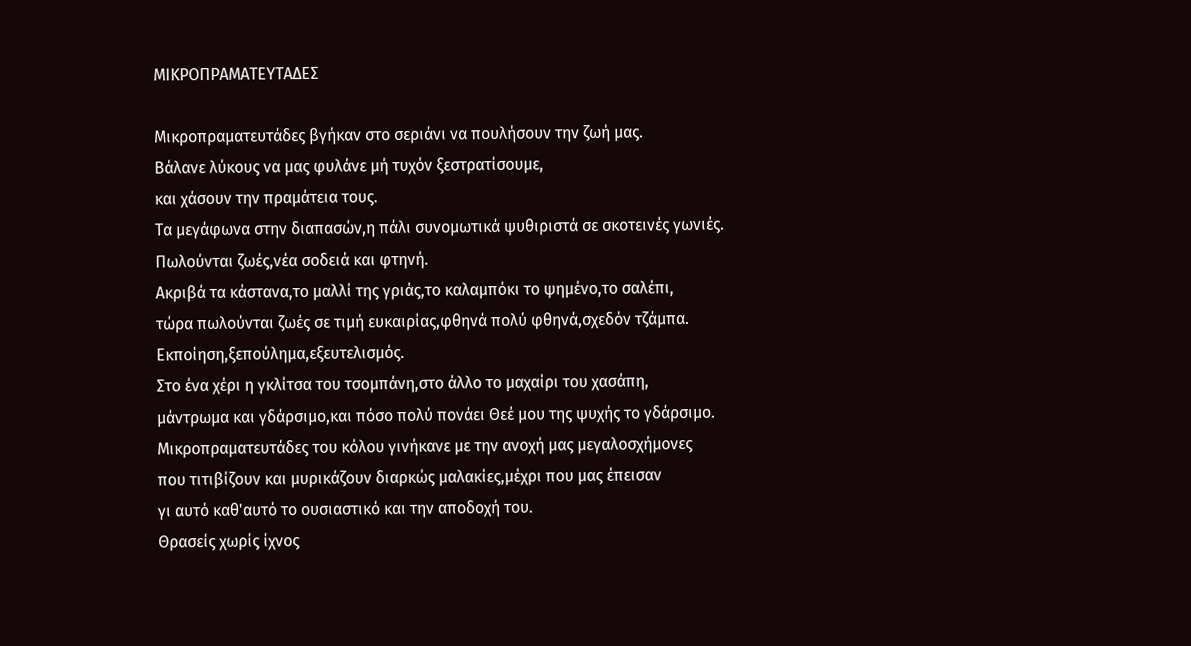ΜΙΚΡΟΠΡΑΜΑΤΕΥΤΑΔΕΣ

Μικροπραματευτάδες βγήκαν στο σεριάνι να πουλήσουν την ζωή μας.
Βάλανε λύκους να μας φυλάνε μή τυχόν ξεστρατίσουμε,
και χάσουν την πραμάτεια τους.
Τα μεγάφωνα στην διαπασών,η πάλι συνομωτικά ψυθιριστά σε σκοτεινές γωνιές.
Πωλούνται ζωές,νέα σοδειά και φτηνή.
Ακριβά τα κάστανα,το μαλλί της γριάς,το καλαμπόκι το ψημένο,το σαλέπι,
τώρα πωλούνται ζωές σε τιμή ευκαιρίας,φθηνά πολύ φθηνά,σχεδόν τζάμπα.
Εκποίηση,ξεπούλημα,εξευτελισμός.
Στο ένα χέρι η γκλίτσα του τσομπάνη,στο άλλο το μαχαίρι του χασάπη,
μάντρωμα και γδάρσιμο,και πόσο πολύ πονάει Θεέ μου της ψυχής το γδάρσιμο.
Μικροπραματευτάδες του κόλου γινήκανε με την ανοχή μας μεγαλοσχήμονες
που τιτιβίζουν και μυρικάζουν διαρκώς μαλακίες,μέχρι που μας έπεισαν
γι αυτό καθ'αυτό το ουσιαστικό και την αποδοχή του.
Θρασείς χωρίς ίχνος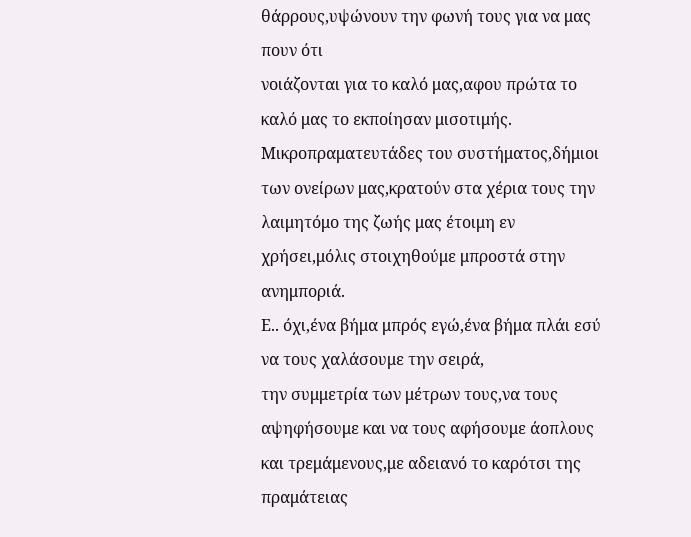θάρρους,υψώνουν την φωνή τους για να μας πουν ότι
νοιάζονται για το καλό μας,αφου πρώτα το καλό μας το εκποίησαν μισοτιμής.
Μικροπραματευτάδες του συστήματος,δήμιοι των ονείρων μας,κρατούν στα χέρια τους την λαιμητόμο της ζωής μας έτοιμη εν χρήσει,μόλις στοιχηθούμε μπροστά στην ανημποριά.
Ε.. όχι,ένα βήμα μπρός εγώ,ένα βήμα πλάι εσύ να τους χαλάσουμε την σειρά,
την συμμετρία των μέτρων τους,να τους αψηφήσουμε και να τους αφήσουμε άοπλους και τρεμάμενους,με αδειανό το καρότσι της πραμάτειας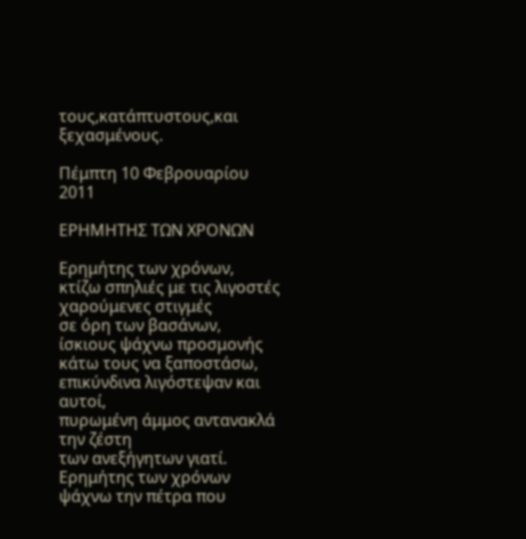τους,κατάπτυστους,και ξεχασμένους.

Πέμπτη 10 Φεβρουαρίου 2011

ΕΡΗΜΗΤΗΣ ΤΩΝ ΧΡΟΝΩΝ

Ερημήτης των χρόνων,
κτίζω σπηλιές με τις λιγοστές χαρούμενες στιγμές
σε όρη των βασάνων,
ίσκιους ψάχνω προσμονής κάτω τους να ξαποστάσω,
επικύνδινα λιγόστεψαν και αυτοί,
πυρωμένη άμμος αντανακλά την ζέστη
των ανεξήγητων γιατί.
Ερημήτης των χρόνων
ψάχνω την πέτρα που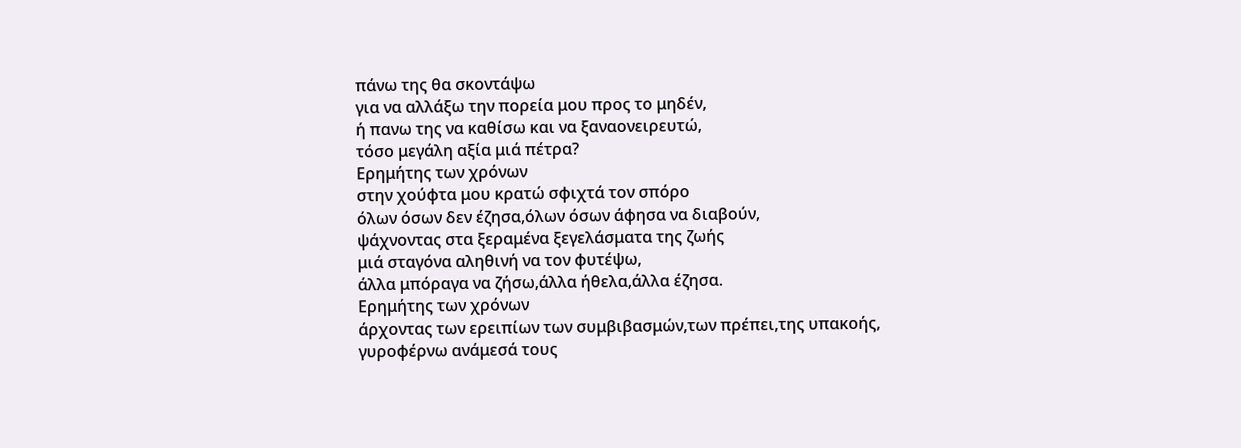πάνω της θα σκοντάψω
για να αλλάξω την πορεία μου προς το μηδέν,
ή πανω της να καθίσω και να ξαναονειρευτώ,
τόσο μεγάλη αξία μιά πέτρα?
Ερημήτης των χρόνων
στην χούφτα μου κρατώ σφιχτά τον σπόρο
όλων όσων δεν έζησα,όλων όσων άφησα να διαβούν,
ψάχνοντας στα ξεραμένα ξεγελάσματα της ζωής
μιά σταγόνα αληθινή να τον φυτέψω,
άλλα μπόραγα να ζήσω,άλλα ήθελα,άλλα έζησα.
Ερημήτης των χρόνων
άρχοντας των ερειπίων των συμβιβασμών,των πρέπει,της υπακοής,
γυροφέρνω ανάμεσά τους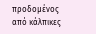προδομένος από κάλπικες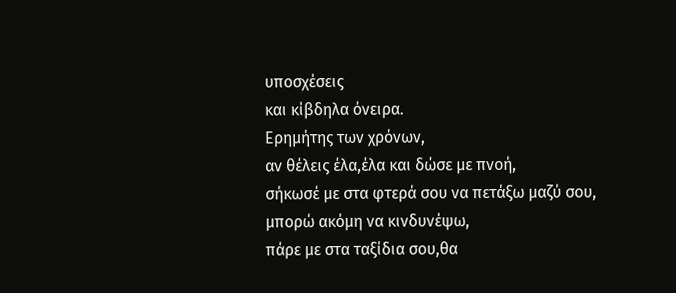υποσχέσεις
και κίβδηλα όνειρα.
Ερημήτης των χρόνων,
αν θέλεις έλα,έλα και δώσε με πνοή,
σήκωσέ με στα φτερά σου να πετάξω μαζύ σου,
μπορώ ακόμη να κινδυνέψω,
πάρε με στα ταξίδια σου,θα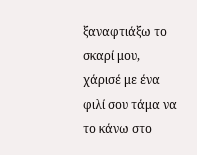ξαναφτιάξω το σκαρί μου,
χάρισέ με ένα φιλί σου τάμα να το κάνω στο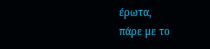έρωτα,
πάρε με το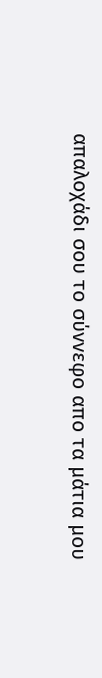απαλοχάδι σου το σύννεφο απο τα μάτια μου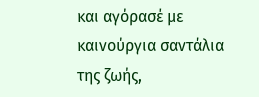και αγόρασέ με καινούργια σαντάλια της ζωής,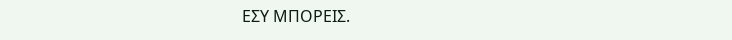ΕΣΥ ΜΠΟΡΕΙΣ.